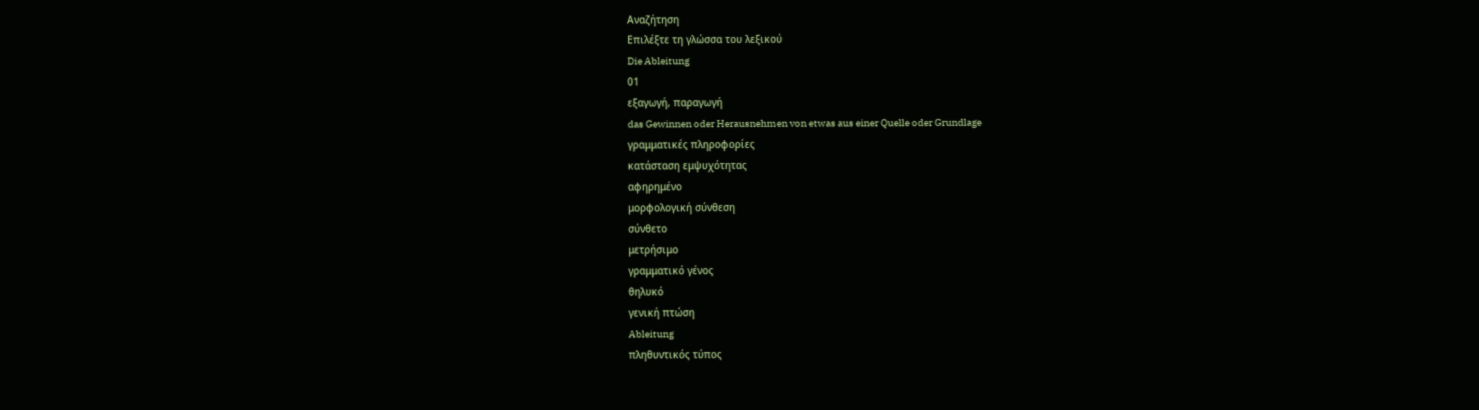Αναζήτηση
Επιλέξτε τη γλώσσα του λεξικού
Die Ableitung
01
εξαγωγή, παραγωγή
das Gewinnen oder Herausnehmen von etwas aus einer Quelle oder Grundlage
γραμματικές πληροφορίες
κατάσταση εμψυχότητας
αφηρημένο
μορφολογική σύνθεση
σύνθετο
μετρήσιμο
γραμματικό γένος
θηλυκό
γενική πτώση
Ableitung
πληθυντικός τύπος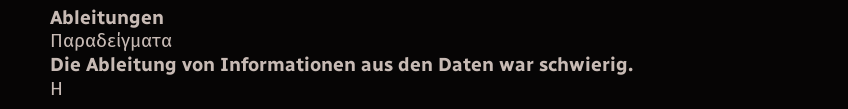Ableitungen
Παραδείγματα
Die Ableitung von Informationen aus den Daten war schwierig.
Η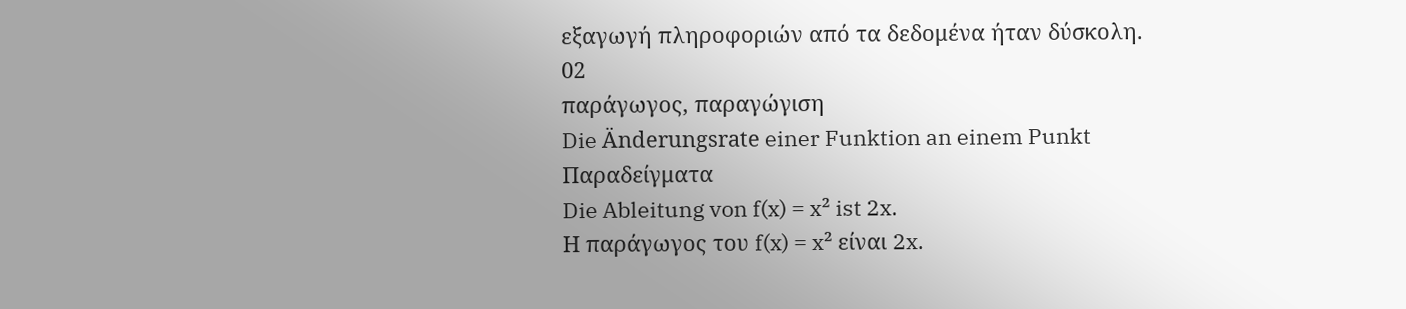εξαγωγή πληροφοριών από τα δεδομένα ήταν δύσκολη.
02
παράγωγος, παραγώγιση
Die Änderungsrate einer Funktion an einem Punkt
Παραδείγματα
Die Ableitung von f(x) = x² ist 2x.
Η παράγωγος του f(x) = x² είναι 2x.